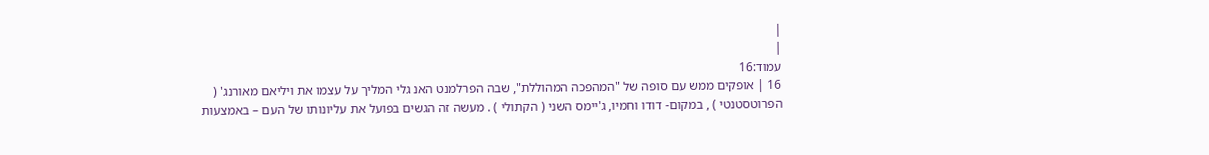|
|
עמוד:16
16 | אופקים ממש עם סופה של "המהפכה המהוללת", שבה הפרלמנט האנ גלי המליך על עצמו את ויליאם מאורנג' ( הפרוטסטנטי ) , במקום- דודו וחמיו, ג'יימס השני ( הקתולי ) . מעשה זה הגשים בפועל את עליונותו של העם – באמצעות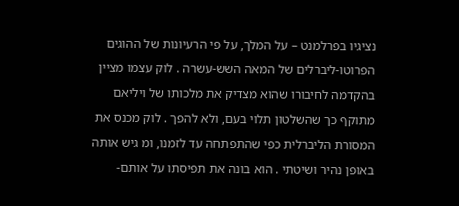נציגיו בפרלמנט – על המלך, על פי הרעיונות של ההוגים הפרוטו-ליברלים של המאה השש-עשרה . לוק עצמו מציין בהקדמה לחיבורו שהוא מצדיק את מלכותו של ויליאם מתוקף כך שהשלטון תלוי בעם, ולא להפך . לוק מכנס את המסורת הליברלית כפי שהתפתחה עד לזמנו, ומ גיש אותה באופן נהיר ושיטתי . הוא בונה את תפיסתו על אותם-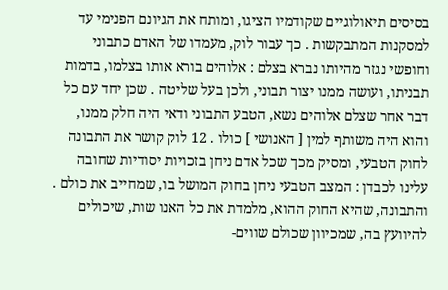בסיסים תיאולוגיים שקודמיו הציגו, ומותח את הגיונם הפנימי עד למסקנות המתבקשות . כך עבור לוק, מעמדו של האדם כתבוני וחופשי נגזר מהיותו נברא בצלם : אלוהים בורא אותו בצלמו, בדמות תבניתו, ועושה ממנו יצור תבוני, ולכן בעל שליטה . שכן יחד עם כל דבר אחר שצלם אלוהים נשא, הטבע התבוני ודאי היה חלק ממנו, והוא היה משותף למין [ האנושי ] כולו . 12 לוק קושר את התבונה לחוק הטבעי, ומסיק מכך שכל אדם ניחן בזכויות יסודיות שחובה עלינו לכבדן : המצב הטבעי ניחן בחוק המושל בו, שמחייב את כולם . והתבונה, שהיא החוק ההוא, מלמדת את כל האנו שות, שיכולים להיוועץ בה, שמכיוון שכולם שווים-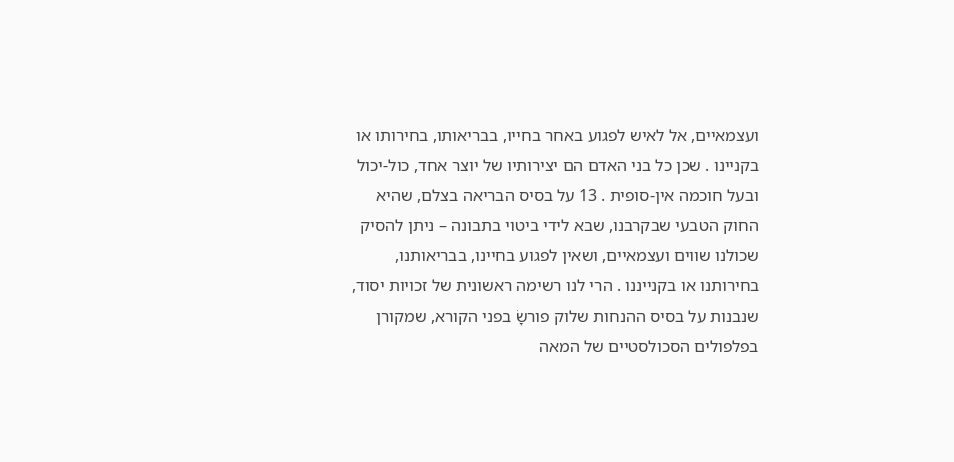ועצמאיים, אל לאיש לפגוע באחר בחייו, בבריאותו, בחירותו או בקניינו . שכן כל בני האדם הם יצירותיו של יוצר אחד, כול-יכול ובעל חוכמה אין-סופית . 13 על בסיס הבריאה בצלם, שהיא החוק הטבעי שבקרבנו, שבא לידי ביטוי בתבונה – ניתן להסיק שכולנו שווים ועצמאיים, ושאין לפגוע בחיינו, בבריאותנו, בחירותנו או בקנייננו . הרי לנו רשימה ראשונית של זכויות יסוד, שנבנות על בסיס ההנחות שלוק פורשָׂ בפני הקורא, שמקורן בפלפולים הסכולסטיים של המאה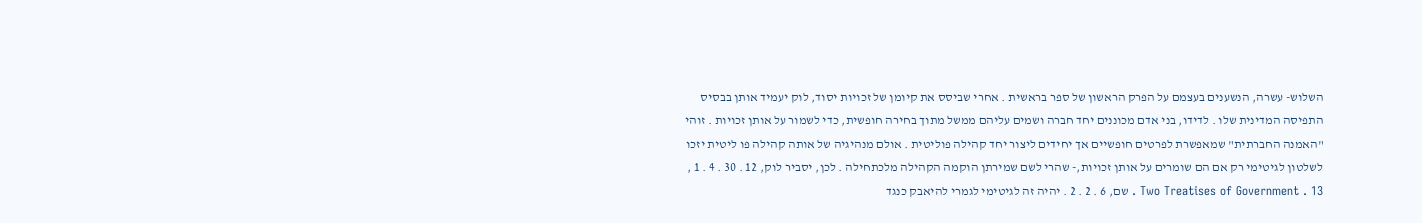השלוש- עשרה, הנשענים בעצמם על הפרק הראשון של ספר בראשית . אחרי שביסס את קיומן של זכויות יסוד, לוק יעמיד אותן בבסיס התפיסה המדינית שלו . לדידו, בני אדם מכוננים יחד חברה ושמים עליהם ממשל מתוך בחירה חופשית, כדי לשמור על אותן זכויות . זוהי "האמנה החברתית" שמאפשרת לפרטים חופשיים אך יחידים ליצור יחד קהילה פוליטית . אולם מנהיגיה של אותה קהילה פו ליטית יזכו לשלטון לגיטימי רק אם הם שומרים על אותן זכויות,- שהרי לשם שמירתן הוקמה הקהילה מלכתחילה . לכן, יסביר לוק, 12 . 30 . 4 . 1 , Two Treatises of Government . 13 . שם, 6 . 2 . 2 . יהיה זה לגיטימי לגמרי להיאבק כנגד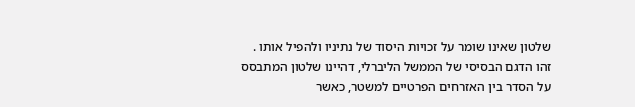שלטון שאינו שומר על זכויות היסוד של נתיניו ולהפיל אותו . זהו הדגם הבסיסי של הממשל הליברלי, דהיינו שלטון המתבסס על הסדר בין האזרחים הפרטיים למשטר, כאשר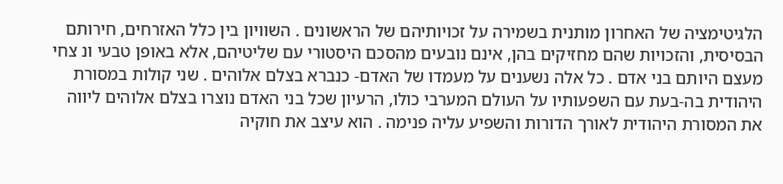הלגיטימציה של האחרון מותנית בשמירה על זכויותיהם של הראשונים . השוויון בין כלל האזרחים, חירותם הבסיסית, והזכויות שהם מחזיקים בהן, אינם נובעים מהסכם היסטורי עם שליטיהם, אלא באופן טבעי ונ צחי מעצם היותם בני אדם . כל אלה נשענים על מעמדו של האדם- כנברא בצלם אלוהים . שני קולות במסורת היהודית בה-בעת עם השפעותיו על העולם המערבי כולו, הרעיון שכל בני האדם נוצרו בצלם אלוהים ליווה את המסורת היהודית לאורך הדורות והשפיע עליה פנימה . הוא עיצב את חוקיה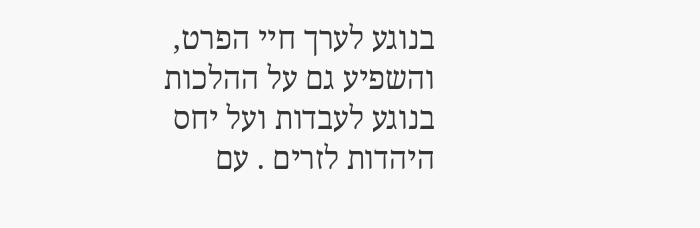בנוגע לערך חיי הפרט, והשפיע גם על ההלכות בנוגע לעבדות ועל יחס היהדות לזרים . עם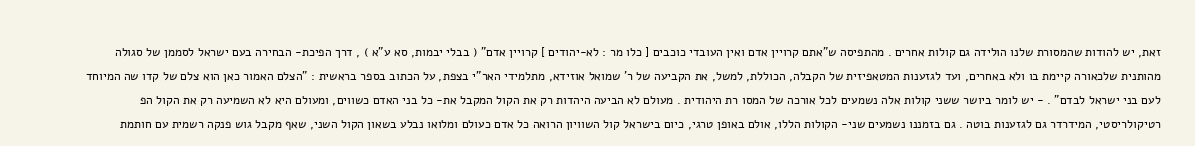זאת, יש להודות שהמסורת שלנו הולידה גם קולות אחרים . מהתפיסה ש"אתם קרויין אדם ואין העובדי כוכבים [ כלו מר : לא-יהודים ] קרויין אדם" ( בבלי יבמות, סא ע"א ) , דרך הפיכת- הבחירה בעם ישראל לסממן של סגולה מהותנית שלכאורה קיימת בו ולא באחרים, ועד לגזענות המטאפיזית של הקבלה, הכוללת, למשל, את הקביעה של ר' שמואל אוזידא, מתלמידי האר"י בצפת, על הכתוב בספר בראשית : "הצלם האמור כאן הוא צלם של קדו שה המיוחד לעם בני ישראל לבדם" . - יש לומר ביושר ששני קולות אלה נשמעים לכל אורכה של המסו רת היהודית . מעולם לא הביעה היהדות רק את הקול המקבל את- כל בני האדם כשווים, ומעולם היא לא השמיעה רק את הקול הפ רטיקולריסטי, המידרדר גם לגזענות בוטה . גם בזמננו נשמעים שני- הקולות הללו, אולם באופן טרגי, כיום בישראל קול השוויון הרואה כל אדם כעולם ומלואו נבלע בשאון הקול השני, שאף מקבל גוש פנקה רשמית עם חותמת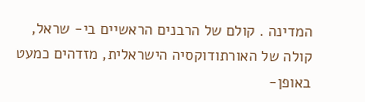המדינה . קולם של הרבנים הראשיים בי- שראל, קולה של האורתודוקסיה הישראלית, מזדהים כמעט באופן-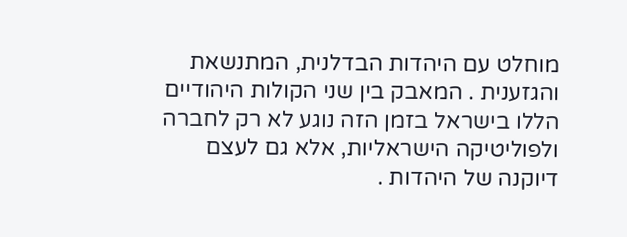מוחלט עם היהדות הבדלנית, המתנשאת והגזענית . המאבק בין שני הקולות היהודיים הללו בישראל בזמן הזה נוגע לא רק לחברה ולפוליטיקה הישראליות, אלא גם לעצם דיוקנה של היהדות .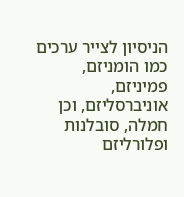הניסיון לצייר ערכים כמו הומניזם, פמיניזם, אוניברסליזם, וכן חמלה, סובלנות ופלורליזם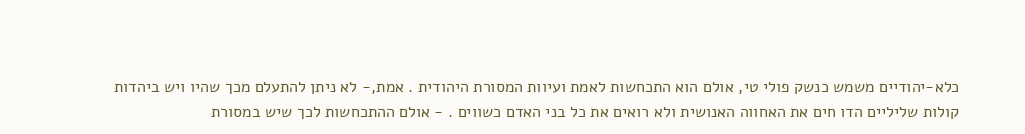כלא-יהודיים משמש כנשק פולי טי, אולם הוא התכחשות לאמת ועיוות המסורת היהודית . אמת,- לא ניתן להתעלם מכך שהיו ויש ביהדות קולות שליליים הדו חים את האחווה האנושית ולא רואים את כל בני האדם כשווים . - אולם ההתכחשות לכך שיש במסורת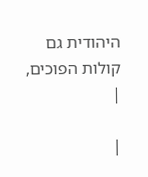היהודית גם קולות הפוכים,
|

|